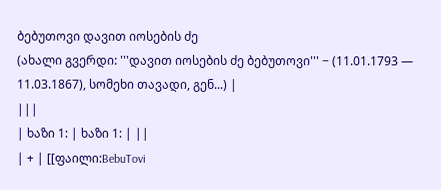ბებუთოვი დავით იოსების ძე
(ახალი გვერდი: '''დავით იოსების ძე ბებუთოვი''' − (11.01.1793 — 11.03.1867), სომეხი თავადი, გენ...) |
|||
| ხაზი 1: | ხაზი 1: | ||
| + | [[ფაილი:BebuTovi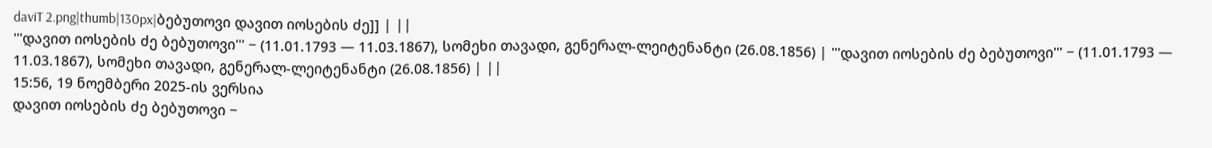daviT 2.png|thumb|130px|ბებუთოვი დავით იოსების ძე]] | ||
'''დავით იოსების ძე ბებუთოვი''' − (11.01.1793 — 11.03.1867), სომეხი თავადი, გენერალ-ლეიტენანტი (26.08.1856) | '''დავით იოსების ძე ბებუთოვი''' − (11.01.1793 — 11.03.1867), სომეხი თავადი, გენერალ-ლეიტენანტი (26.08.1856) | ||
15:56, 19 ნოემბერი 2025-ის ვერსია
დავით იოსების ძე ბებუთოვი −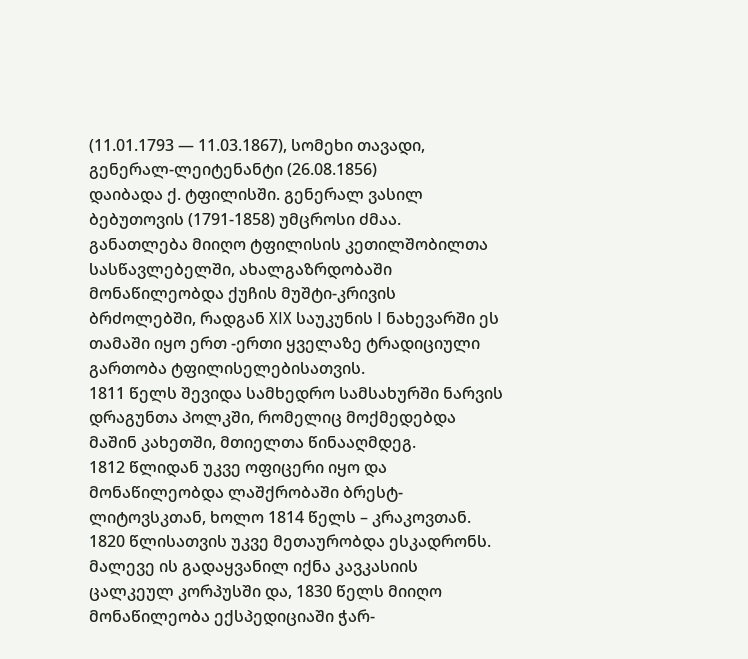(11.01.1793 — 11.03.1867), სომეხი თავადი, გენერალ-ლეიტენანტი (26.08.1856)
დაიბადა ქ. ტფილისში. გენერალ ვასილ ბებუთოვის (1791-1858) უმცროსი ძმაა. განათლება მიიღო ტფილისის კეთილშობილთა სასწავლებელში, ახალგაზრდობაში მონაწილეობდა ქუჩის მუშტი-კრივის ბრძოლებში, რადგან XIX საუკუნის I ნახევარში ეს თამაში იყო ერთ -ერთი ყველაზე ტრადიციული გართობა ტფილისელებისათვის.
1811 წელს შევიდა სამხედრო სამსახურში ნარვის დრაგუნთა პოლკში, რომელიც მოქმედებდა მაშინ კახეთში, მთიელთა წინააღმდეგ.
1812 წლიდან უკვე ოფიცერი იყო და მონაწილეობდა ლაშქრობაში ბრესტ-ლიტოვსკთან, ხოლო 1814 წელს – კრაკოვთან.
1820 წლისათვის უკვე მეთაურობდა ესკადრონს. მალევე ის გადაყვანილ იქნა კავკასიის ცალკეულ კორპუსში და, 1830 წელს მიიღო მონაწილეობა ექსპედიციაში ჭარ-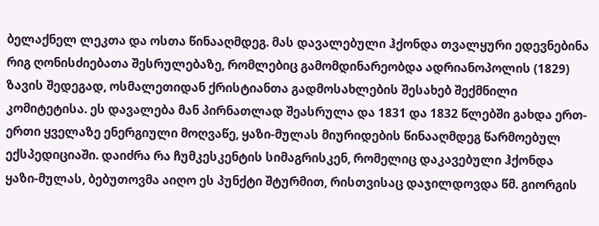ბელაქნელ ლეკთა და ოსთა წინააღმდეგ. მას დავალებული ჰქონდა თვალყური ედევნებინა რიგ ღონისძიებათა შესრულებაზე, რომლებიც გამომდინარეობდა ადრიანოპოლის (1829) ზავის შედეგად, ოსმალეთიდან ქრისტიანთა გადმოსახლების შესახებ შექმნილი კომიტეტისა. ეს დავალება მან პირნათლად შეასრულა და 1831 და 1832 წლებში გახდა ერთ-ერთი ყველაზე ენერგიული მოღვაწე, ყაზი-მულას მიურიდების წინააღმდეგ წარმოებულ ექსპედიციაში. დაიძრა რა ჩუმკესკენტის სიმაგრისკენ, რომელიც დაკავებული ჰქონდა ყაზი-მულას, ბებუთოვმა აიღო ეს პუნქტი შტურმით, რისთვისაც დაჯილდოვდა წმ. გიორგის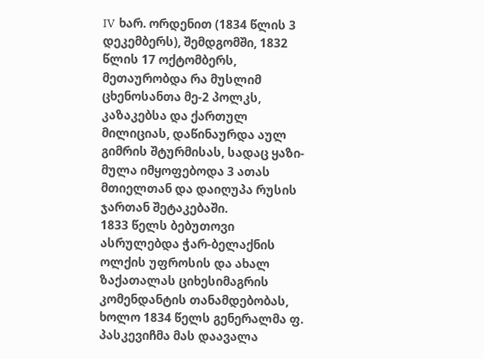IV ხარ. ორდენით (1834 წლის 3 დეკემბერს), შემდგომში, 1832 წლის 17 ოქტომბერს, მეთაურობდა რა მუსლიმ ცხენოსანთა მე-2 პოლკს, კაზაკებსა და ქართულ მილიციას, დაწინაურდა აულ გიმრის შტურმისას, სადაც ყაზი-მულა იმყოფებოდა 3 ათას მთიელთან და დაიღუპა რუსის ჯართან შეტაკებაში.
1833 წელს ბებუთოვი ასრულებდა ჭარ-ბელაქნის ოლქის უფროსის და ახალ ზაქათალას ციხესიმაგრის კომენდანტის თანამდებობას, ხოლო 1834 წელს გენერალმა ფ. პასკევიჩმა მას დაავალა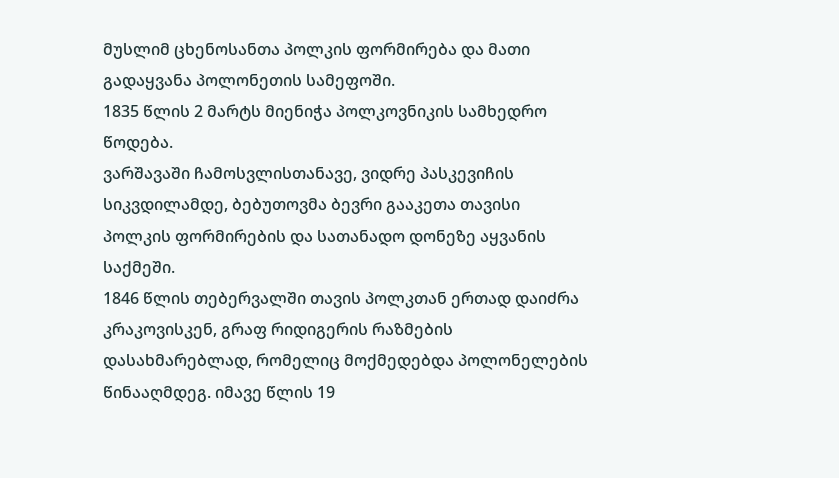მუსლიმ ცხენოსანთა პოლკის ფორმირება და მათი გადაყვანა პოლონეთის სამეფოში.
1835 წლის 2 მარტს მიენიჭა პოლკოვნიკის სამხედრო წოდება.
ვარშავაში ჩამოსვლისთანავე, ვიდრე პასკევიჩის სიკვდილამდე, ბებუთოვმა ბევრი გააკეთა თავისი პოლკის ფორმირების და სათანადო დონეზე აყვანის საქმეში.
1846 წლის თებერვალში თავის პოლკთან ერთად დაიძრა კრაკოვისკენ, გრაფ რიდიგერის რაზმების დასახმარებლად, რომელიც მოქმედებდა პოლონელების წინააღმდეგ. იმავე წლის 19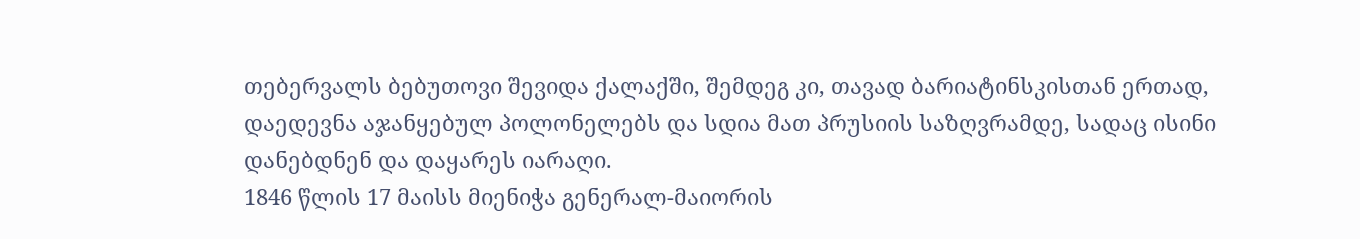თებერვალს ბებუთოვი შევიდა ქალაქში, შემდეგ კი, თავად ბარიატინსკისთან ერთად, დაედევნა აჯანყებულ პოლონელებს და სდია მათ პრუსიის საზღვრამდე, სადაც ისინი დანებდნენ და დაყარეს იარაღი.
1846 წლის 17 მაისს მიენიჭა გენერალ-მაიორის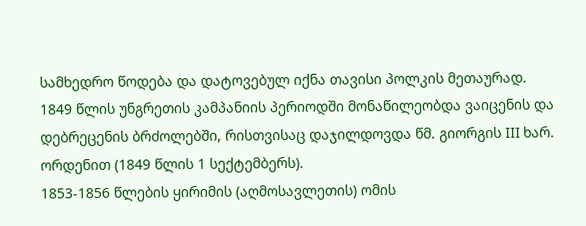სამხედრო წოდება და დატოვებულ იქნა თავისი პოლკის მეთაურად.
1849 წლის უნგრეთის კამპანიის პერიოდში მონაწილეობდა ვაიცენის და დებრეცენის ბრძოლებში, რისთვისაც დაჯილდოვდა წმ. გიორგის III ხარ. ორდენით (1849 წლის 1 სექტემბერს).
1853-1856 წლების ყირიმის (აღმოსავლეთის) ომის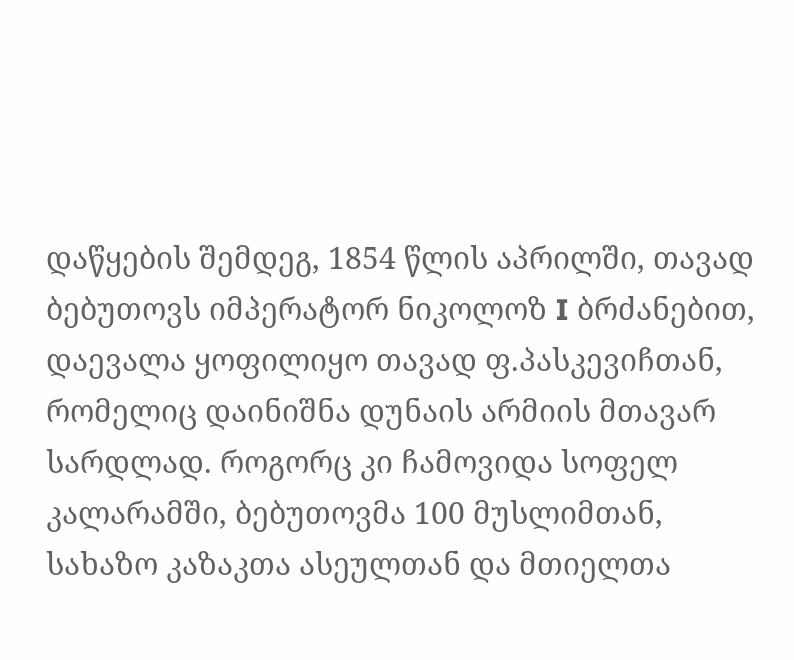დაწყების შემდეგ, 1854 წლის აპრილში, თავად ბებუთოვს იმპერატორ ნიკოლოზ I ბრძანებით, დაევალა ყოფილიყო თავად ფ.პასკევიჩთან, რომელიც დაინიშნა დუნაის არმიის მთავარ სარდლად. როგორც კი ჩამოვიდა სოფელ კალარამში, ბებუთოვმა 100 მუსლიმთან, სახაზო კაზაკთა ასეულთან და მთიელთა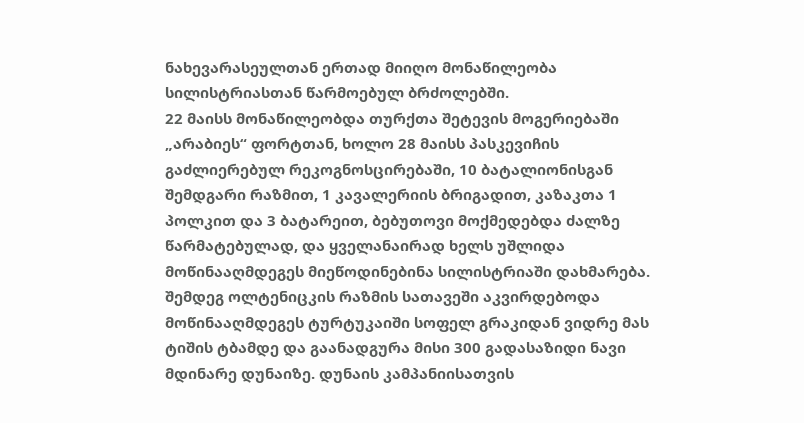ნახევარასეულთან ერთად მიიღო მონაწილეობა სილისტრიასთან წარმოებულ ბრძოლებში.
22 მაისს მონაწილეობდა თურქთა შეტევის მოგერიებაში „არაბიეს“ ფორტთან, ხოლო 28 მაისს პასკევიჩის გაძლიერებულ რეკოგნოსცირებაში, 10 ბატალიონისგან შემდგარი რაზმით, 1 კავალერიის ბრიგადით, კაზაკთა 1 პოლკით და 3 ბატარეით, ბებუთოვი მოქმედებდა ძალზე წარმატებულად, და ყველანაირად ხელს უშლიდა მოწინააღმდეგეს მიეწოდინებინა სილისტრიაში დახმარება.
შემდეგ ოლტენიცკის რაზმის სათავეში აკვირდებოდა მოწინააღმდეგეს ტურტუკაიში სოფელ გრაკიდან ვიდრე მას ტიშის ტბამდე და გაანადგურა მისი 300 გადასაზიდი ნავი მდინარე დუნაიზე. დუნაის კამპანიისათვის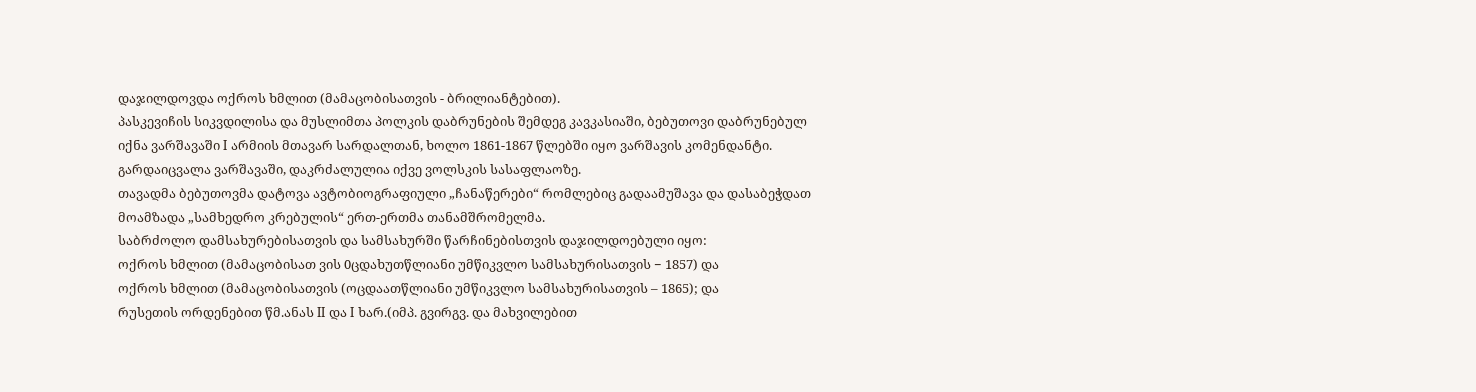დაჯილდოვდა ოქროს ხმლით (მამაცობისათვის - ბრილიანტებით).
პასკევიჩის სიკვდილისა და მუსლიმთა პოლკის დაბრუნების შემდეგ კავკასიაში, ბებუთოვი დაბრუნებულ იქნა ვარშავაში I არმიის მთავარ სარდალთან, ხოლო 1861-1867 წლებში იყო ვარშავის კომენდანტი.
გარდაიცვალა ვარშავაში, დაკრძალულია იქვე ვოლსკის სასაფლაოზე.
თავადმა ბებუთოვმა დატოვა ავტობიოგრაფიული „ჩანაწერები“ რომლებიც გადაამუშავა და დასაბეჭდათ მოამზადა „სამხედრო კრებულის“ ერთ-ერთმა თანამშრომელმა.
საბრძოლო დამსახურებისათვის და სამსახურში წარჩინებისთვის დაჯილდოებული იყო:
ოქროს ხმლით (მამაცობისათ ვის 0ცდახუთწლიანი უმწიკვლო სამსახურისათვის − 1857) და
ოქროს ხმლით (მამაცობისათვის (ოცდაათწლიანი უმწიკვლო სამსახურისათვის – 1865); და
რუსეთის ორდენებით წმ.ანას II და I ხარ.(იმპ. გვირგვ. და მახვილებით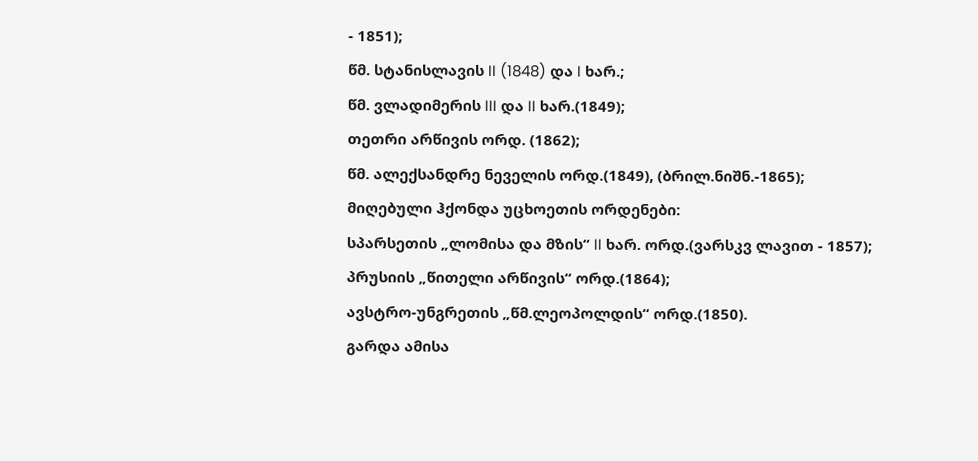- 1851);
წმ. სტანისლავის II (1848) და I ხარ.;
წმ. ვლადიმერის III და II ხარ.(1849);
თეთრი არწივის ორდ. (1862);
წმ. ალექსანდრე ნეველის ორდ.(1849), (ბრილ.ნიშნ.-1865);
მიღებული ჰქონდა უცხოეთის ორდენები:
სპარსეთის „ლომისა და მზის“ II ხარ. ორდ.(ვარსკვ ლავით - 1857);
პრუსიის „წითელი არწივის“ ორდ.(1864);
ავსტრო-უნგრეთის „წმ.ლეოპოლდის“ ორდ.(1850).
გარდა ამისა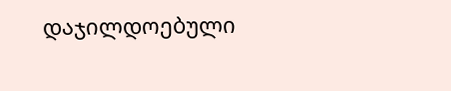დაჯილდოებული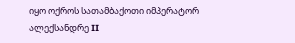იყო ოქროს სათამბაქოთი იმპერატორ ალექსანდრე II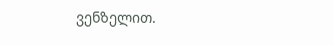ვენზელით.